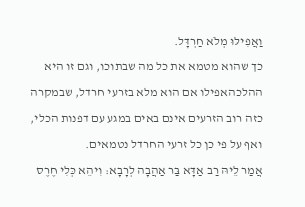וַאֲפִילּוּ מְלֹא חַרְדָּל.
כך שהוא מטמא את כל מה שבתוכו, וגם זו היא ההלכהאפילו אם הוא מלא בזרעי חרדל, שבמקרה כזה רוב הזרעים אינם באים במגע עם דפנות הכלי, ואף על פי כן כל זרעי החרדל נטמאים.
אֲמַר לֵיהּ רַב אַדָּא בַּר אַהֲבָה לְרָבָא: וִיהֵא כְּלִי חֶרֶס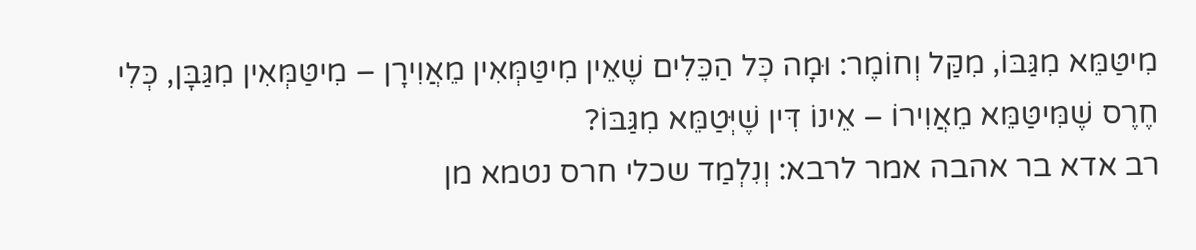מִיטַּמֵּא מִגַּבּוֹ, מִקַּל וְחוֹמֶר: וּמָה כׇּל הַכֵּלִים שֶׁאֵין מִיטַּמְּאִין מֵאֲוִירָן – מִיטַּמְּאִין מִגַּבָּן, כְּלִי חֶרֶס שֶׁמִּיטַּמֵּא מֵאֲוִירוֹ – אֵינוֹ דִּין שֶׁיְּטַמֵּא מִגַּבּוֹ?
רב אדא בר אהבה אמר לרבא: וְנִלְמַד שכלי חרס נטמא מן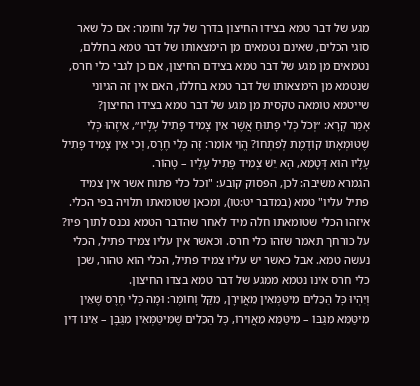מגע של דבר טמא בצידו החיצון בדרך של קל וחומר: אם כל שאר סוגי הכלים, שאינם נטמאים מן הימצאותו של דבר טמא בחללם, נטמאים מן מגע של דבר טמא בצידם החיצון, אם כן לגבי כלי חרס, שנטמא מן הימצאותו של דבר טמא בחללו, האם אין זה הגיוני שייטמא טומאה טקסית מן מגע של דבר טמא בצידו החיצון?
אָמַר קְרָא: ״וְכֹל כְּלִי פָתוּחַ אֲשֶׁר אֵין צָמִיד פָּתִיל עָלָיו״, אֵיזֶהוּ כְּלִי שֶׁטּוּמְאָתוֹ קוֹדֶמֶת לְפִתְחוֹ? הֱוֵי אוֹמֵר: זֶה כְּלִי חֶרֶס, וְכִי אֵין צָמִיד פָּתִיל עָלָיו הוּא דְּטָמֵא, הָא יֵשׁ צְמִיד פָּתִיל עָלָיו – טָהוֹר.
הגמרא משיבה: לכן, הפסוק קובע: "וכל כלי פתוח אשר אין צמיד פתיל עליו" טמא (במדבר יט:טו), ומכאן שטומאתו תלויה בפי הכלי. איזהו הכלי שטומאתו חלה מיד לאחר שהדבר הטמא נכנס לתוך פיו? על כורחך תאמר שזהו כלי חרס. וכאשר אין עליו צמיד פתיל, הכלי נעשה טמא. אבל כאשר יש עליו צמיד פתיל, הכלי הוא טהור, שכן כלי חרס אינו נטמא ממגע של דבר טמא בצדו החיצון.
וְיִהְיוּ כׇּל הַכֵּלִים מִיטַּמְּאִין מֵאֲוִירָן, מִקַּל וָחוֹמֶר: וּמָה כְּלִי חֶרֶס שֶׁאֵין מִיטַּמֵּא מִגַּבּוֹ – מִיטַּמֵּא מֵאֲוִירוֹ, כׇּל הַכֵּלִים שֶׁמִּיטַּמְּאִין מִגַּבָּן – אֵינוֹ דִּין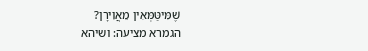שֶׁמִּיטַּמְּאִין מֵאֲוִירָן?
הגמרא מציעה: ושיהא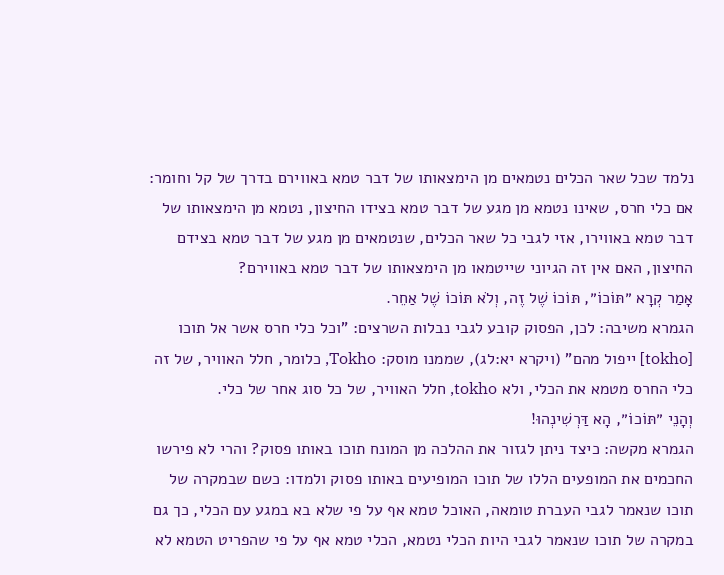נלמד שכל שאר הכלים נטמאים מן הימצאותו של דבר טמא באווירם בדרך של קל וחומר: אם כלי חרס, שאינו נטמא מן מגע של דבר טמא בצידו החיצון, נטמא מן הימצאותו של דבר טמא באווירו, אזי לגבי כל שאר הכלים, שנטמאים מן מגע של דבר טמא בצידם החיצון, האם אין זה הגיוני שייטמאו מן הימצאותו של דבר טמא באווירם?
אָמַר קְרָא ״תּוֹכוֹ״, תּוֹכוֹ שֶׁל זֶה, וְלֹא תּוֹכוֹ שֶׁל אַחֵר.
הגמרא משיבה: לכן, הפסוק קובע לגבי נבלות השרצים: "וכל כלי חרס אשר אל תוכו [tokho] ייפול מהם" (ויקרא יא:לג), שממנו מוסק: Tokho, כלומר, חלל האוויר, של זה כלי החרס מטמא את הכלי, ולא tokho, חלל האוויר, של כל סוג אחר של כלי.
וְהָנֵי ״תּוֹכוֹ״, הָא דַּרְשִׁינְהוּ!
הגמרא מקשה: כיצד ניתן לגזור את ההלכה מן המונח תוכו באותו פסוק? והרי לא פירשו החכמים את המופעים הללו של תוכו המופיעים באותו פסוק ולמדו: כשם שבמקרה של תוכו שנאמר לגבי העברת טומאה, האוכל טמא אף על פי שלא בא במגע עם הכלי, כך גם במקרה של תוכו שנאמר לגבי היות הכלי נטמא, הכלי טמא אף על פי שהפריט הטמא לא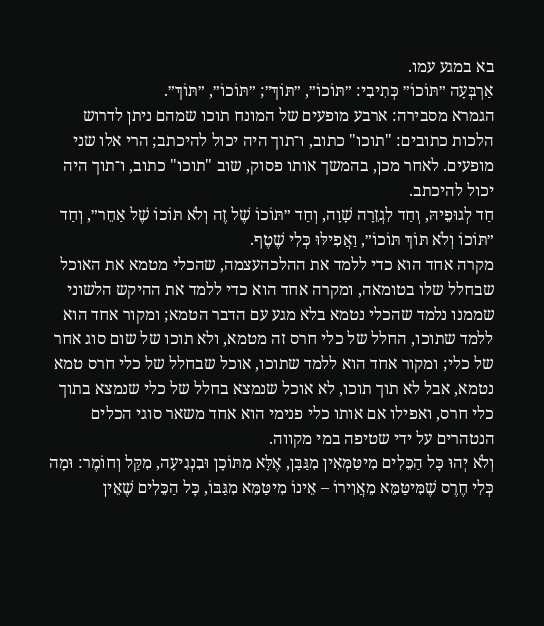בא במגע עמו.
אַרְבְּעָה ״תּוֹכוֹ״ כְּתִיבִי: ״תּוֹכוֹ״, ״תּוֹךְ״; ״תּוֹכוֹ״, ״תּוֹךְ״.
הגמרא מסבירה: ארבע מופעים של המונח תוכו שמהם ניתן לדרוש הלכות כתובים: "תוכו" כתוב, ו־תוך היה יכול להיכתב; הרי אלו שני מופעים. לאחר מכן, בהמשך אותו פסוק, שוב "תוכו" כתוב, ו־תוך היה יכול להיכתב.
חַד לְגוּפֵיהּ, וְחַד לִגְזֵרָה שָׁוָה, וְחַד ״תּוֹכוֹ שֶׁל זֶה וְלֹא תּוֹכוֹ שֶׁל אַחֵר״, וְחַד ״תּוֹכוֹ וְלֹא תּוֹךְ תּוֹכוֹ״, וַאֲפִילּוּ כְּלִי שֶׁטֶף.
מקרה אחד הוא כדי ללמד את ההלכהעצמה, שהכלי מטמא את האוכל שבחלל שלו בטומאה, ומקרה אחד הוא כדי ללמד את ההיקש הלשוני שממנו נלמד שהכלי נטמא בלא מגע עם הדבר הטמא; ומקור אחד הוא ללמד שתוכו, החלל של כלי חרס זה מטמא, ולא תוכו של שום סוג אחר של כלי; ומקור אחד הוא ללמד שתוכו, אוכל שבחלל של כלי חרס טמא נטמא, אבל לא תוך תוכו, לא אוכל שנמצא בחלל של כלי שנמצא בתוך כלי חרס, ואפילו אם אותו כלי פנימי הוא אחד משאר סוגי הכלים הנטהרים על ידי שטיפה במי מקווה.
וְלֹא יְהוּ כׇּל הַכֵּלִים מִיטַּמְּאִין מִגַּבָּן, אֶלָּא מִתּוֹכָן וּבִנְגִיעָה, מִקַּל וְחוֹמֶר: וּמָה כְּלִי חֶרֶס שֶׁמִּיטַּמֵּא מֵאֲוִירוֹ – אֵינוֹ מִיטַּמֵּא מִגַּבּוֹ, כׇּל הַכֵּלִים שֶׁאֵין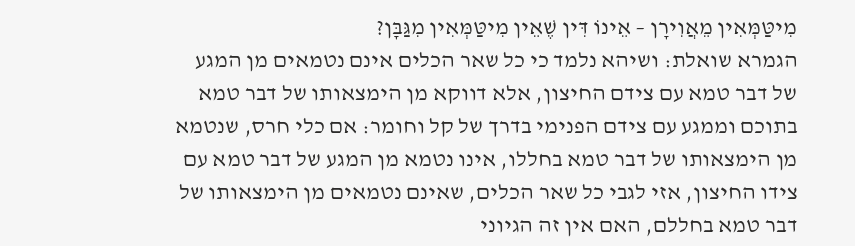מִיטַּמְּאִין מֵאֲוִירָן – אֵינוֹ דִּין שֶׁאֵין מִיטַּמְּאִין מִגַּבָּן?
הגמרא שואלת: ושיהא נלמד כי כל שאר הכלים אינם נטמאים מן המגע של דבר טמא עם צידם החיצון, אלא דווקא מן הימצאותו של דבר טמא בתוכם וממגע עם צידם הפנימי בדרך של קל וחומר: אם כלי חרס, שנטמא מן הימצאותו של דבר טמא בחללו, אינו נטמא מן המגע של דבר טמא עם צידו החיצון, אזי לגבי כל שאר הכלים, שאינם נטמאים מן הימצאותו של דבר טמא בחללם, האם אין זה הגיוני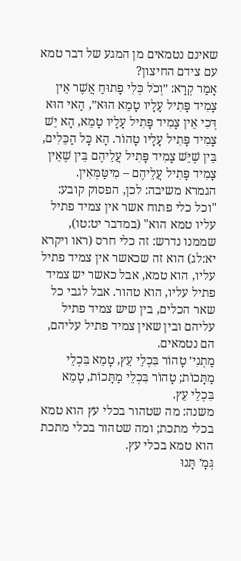שאינם נטמאים מן המגע של דבר טמא עם צידם החיצון?
אָמַר קְרָא: ״וְכֹל כְּלִי פָתוּחַ אֲשֶׁר אֵין צָמִיד פָּתִיל עָלָיו טָמֵא הוּא״, הַאי הוּא דְּכִי אֵין צָמִיד פָּתִיל עָלָיו טָמֵא, הָא יֵשׁ צָמִיד פָּתִיל עָלָיו טָהוֹר. הָא כׇּל הַכֵּלִים, בֵּין שֶׁיֵּשׁ צָמִיד פָּתִיל עֲלֵיהֶם בֵּין שֶׁאֵין צָמִיד פָּתִיל עֲלֵיהֶם – מִיטַּמְּאִין.
הגמרא משיבה: לכן, הפסוק קובע: "וכל כלי פתוח אשר אין צמיד פתיל עליו טמא הוא" (במדבר יט:טו), שממנו נדרש: זה כלי חרס (ראו ויקרא יא:לג) הוא זה שכאשר אין צמיד פתיל עליו, הוא טמא, אבל כאשר יש צמיד פתיל עליו, הוא טהור. אבל לגבי כל שאר הכלים, בין שיש צמיד פתיל עליהם ובין שאין צמיד פתיל עליהם, הם נטמאים.
מַתְנִי׳ טָהוֹר בִּכְלֵי עֵץ, טָמֵא בִּכְלֵי מַתָּכוֹת; טָהוֹר בִּכְלֵי מַתָּכוֹת, טָמֵא בִּכְלֵי עֵץ.
משנה: מה שטהור בכלי עץ הוא טמא בכלי מתכת; ומה שטהור בכלי מתכת הוא טמא בכלי עץ.
גְּמָ׳ תָּנוּ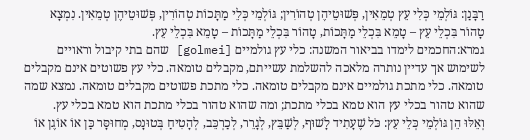רַבָּנַן: גּוֹלְמֵי כְּלִי עֵץ טְמֵאִין, פְּשׁוּטֵיהֶן טְהוֹרִין; גּוֹלְמֵי כְּלֵי מַתָּכוֹת טְהוֹרִין, פְּשׁוּטֵיהֶן טְמֵאִין. נִמְצָא טָהוֹר בִּכְלֵי עֵץ – טָמֵא בִּכְלֵי מַתָּכוֹת, טָהוֹר בִּכְלֵי מַתָּכוֹת – טָמֵא בִּכְלֵי עֵץ.
גמרא:החכמים לימדו בביאור המשנה: כלי עץ גולמיים [golmei] שהם בתי קיבול וראויים לשימוש אך עדיין נותרה מלאכה להשלמת עשייתם, מקבלים טומאה. כלי עץ פשוטים אינם מקבלים טומאה. כלי מתכת גולמיים אינם מקבלים טומאה. כלי מתכת פשוטים מקבלים טומאה. נמצא שמה שהוא טהור בכלי עץ הוא טמא בכלי מתכת; ומה שהוא טהור בכלי מתכת הוא טמא בכלי עץ.
וְאֵלּוּ הֵן גּוֹלְמֵי כְּלֵי עֵץ: כֹּל שֶׁעָתִיד לָשׁוּף, לְשַׁבֵּץ, לְגָרֵר, לְכַרְכֵּב, לְהָטִיחַ בְּטוּנָס, מְחוּסָּר כַּן אוֹ אוֹגֶן אוֹ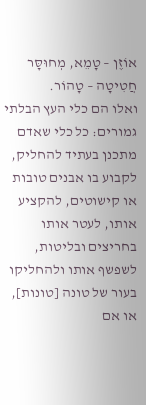אוֹזֶן – טָמֵא, מְחוּסָּר חֲטִיטָה – טָהוֹר.
ואלו הם כלי העץ הבלתי גמורים: כל כלי שאדם מתכנן בעתיד להחליק, לקבוע בו אבנים טובות או קישוטים, להקציע אותו, לעטר אותו בחריצים ובליטות, לשפשף אותו ולהחליקו בעור של טונה [טונות], או אם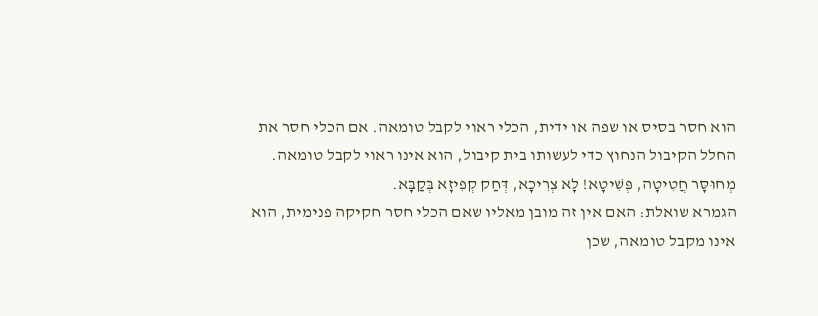הוא חסר בסיס או שפה או ידית, הכלי ראוי לקבל טומאה. אם הכלי חסר את החלל הקיבול הנחוץ כדי לעשותו בית קיבול, הוא אינו ראוי לקבל טומאה.
מְחוּסָּר חֲטִיטָה, פְּשִׁיטָא! לָא צְרִיכָא, דְּחַק קְפִיזָא בְּקַבָּא.
הגמרא שואלת: האם אין זה מובן מאליו שאם הכלי חסר חקיקה פנימית, הוא אינו מקבל טומאה, שכן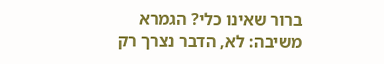ברור שאינו כלי? הגמרא משיבה: לא, הדבר נצרך רק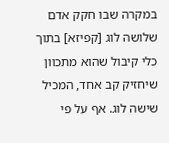במקרה שבו חקק אדם שלושה לוג [קפיזא] בתוך כלי קיבול שהוא מתכוון שיחזיק קב אחד, המכיל שישה לוג. אף על פי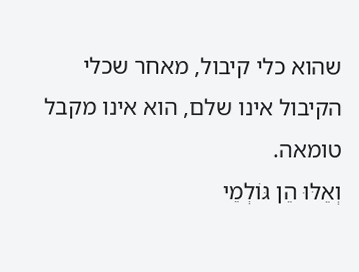שהוא כלי קיבול, מאחר שכלי הקיבול אינו שלם, הוא אינו מקבל טומאה.
וְאֵלּוּ הֵן גּוֹלְמֵי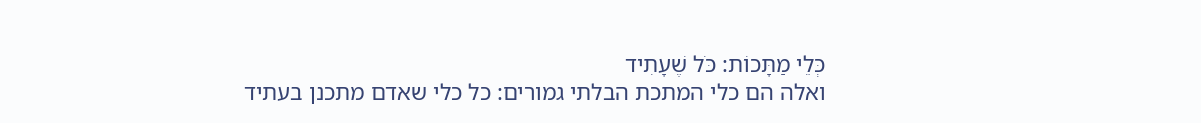כְּלֵי מַתָּכוֹת: כֹּל שֶׁעָתִיד
ואלה הם כלי המתכת הבלתי גמורים: כל כלי שאדם מתכנן בעתיד